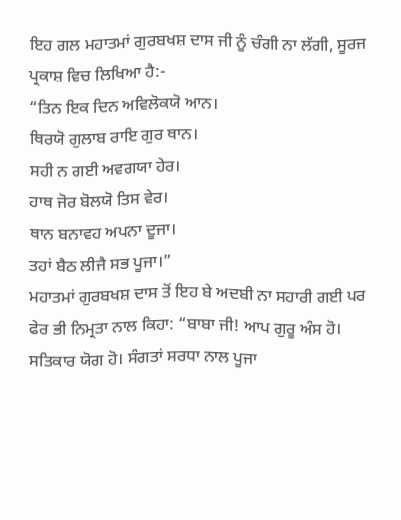ਇਹ ਗਲ ਮਹਾਤਮਾਂ ਗੁਰਬਖਸ਼ ਦਾਸ ਜੀ ਨੂੰ ਚੰਗੀ ਨਾ ਲੱਗੀ, ਸੂਰਜ ਪ੍ਰਕਾਸ਼ ਵਿਚ ਲਿਖਿਆ ਹੈ:-
“ਤਿਨ ਇਕ ਦਿਨ ਅਵਿਲੋਕਯੋ ਆਨ।
ਥਿਰਯੋ ਗੁਲਾਬ ਰਾਇ ਗੁਰ ਥਾਨ।
ਸਹੀ ਨ ਗਈ ਅਵਗਯਾ ਹੇਰ।
ਹਾਥ ਜੋਰ ਬੋਲਯੋ ਤਿਸ ਵੇਰ।
ਥਾਨ ਬਨਾਵਹ ਅਪਨਾ ਦੂਜਾ।
ਤਹਾਂ ਬੈਠ ਲੀਜੈ ਸਭ ਪੂਜਾ।”
ਮਹਾਤਮਾਂ ਗੁਰਬਖਸ਼ ਦਾਸ ਤੋਂ ਇਹ ਬੇ ਅਦਬੀ ਨਾ ਸਹਾਰੀ ਗਈ ਪਰ ਫੇਰ ਭੀ ਨਿਮ੍ਰਤਾ ਨਾਲ ਕਿਹਾ: “ਬਾਬਾ ਜੀ! ਆਪ ਗੁਰੂ ਅੰਸ ਹੋ। ਸਤਿਕਾਰ ਯੋਗ ਹੋ। ਸੰਗਤਾਂ ਸਰਧਾ ਨਾਲ ਪੂਜਾ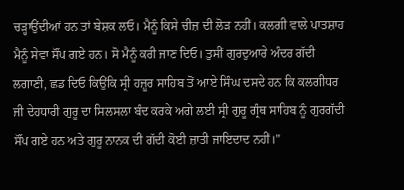ਚੜ੍ਹਾਉਂਦੀਆਂ ਹਨ ਤਾਂ ਬੇਸ਼ਕ ਲਓ। ਮੈਨੂੰ ਕਿਸੇ ਚੀਜ਼ ਦੀ ਲੋੜ ਨਹੀਂ। ਕਲਗੀ ਵਾਲੇ ਪਾਤਸ਼ਾਹ ਮੈਨੂੰ ਸੇਵਾ ਸੌਂਪ ਗਏ ਹਨ। ਸੋ ਮੈਨੂੰ ਕਰੀ ਜਾਣ ਦਿਓ। ਤੁਸੀਂ ਗੁਰਦੁਆਰੇ ਅੰਦਰ ਗੱਦੀ ਲਗਾਣੀ, ਛਡ ਦਿਓ ਕਿਉਂਕਿ ਸ੍ਰੀ ਹਜ਼ੂਰ ਸਾਹਿਬ ਤੋਂ ਆਏ ਸਿੰਘ ਦਸਦੇ ਹਨ ਕਿ ਕਲਗੀਧਰ ਜੀ ਦੇਹਧਾਰੀ ਗੁਰੂ ਦਾ ਸਿਲਸਲਾ ਬੰਦ ਕਰਕੇ ਅਗੇ ਲਈ ਸ੍ਰੀ ਗੁਰੂ ਗ੍ਰੰਥ ਸਾਹਿਬ ਨੂੰ ਗੁਰਗੱਦੀ ਸੌਂਪ ਗਏ ਹਨ ਅਤੇ ਗੁਰੂ ਨਾਨਕ ਦੀ ਗੱਦੀ ਕੋਈ ਜ਼ਾਤੀ ਜਾਇਦਾਦ ਨਹੀਂ।”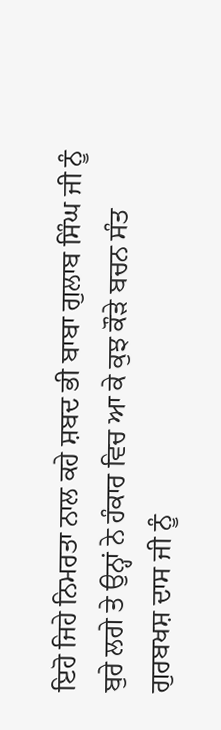ਇਹੋ ਜਿਹੇ ਨਿਮਰਤਾ ਨਾਲ ਕਹੇ ਸ਼ਬਦ ਭੀ ਬਾਬਾ ਗੁਲਾਬ ਸਿੰਘ ਜੀ ਨੂੰ ਬੁਰੇ ਲਗੇ ਤੇ ਉਨ੍ਹਾਂ ਨੇ ਹੰਕਾਰ ਵਿਚ ਆ ਕੇ ਕੁਝ ਕੌੜੇ ਬਚਨ ਸੰਤ ਗੁਰਬਖਸ਼ ਦਾਸ ਜੀ ਨੂੰ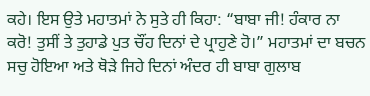ਕਹੇ। ਇਸ ਉਤੇ ਮਹਾਤਮਾਂ ਨੇ ਸੁਤੇ ਹੀ ਕਿਹਾ: “ਬਾਬਾ ਜੀ! ਹੰਕਾਰ ਨਾ ਕਰੋ! ਤੁਸੀਂ ਤੇ ਤੁਹਾਡੇ ਪੁਤ ਚੌਂਹ ਦਿਨਾਂ ਦੇ ਪ੍ਰਾਹੁਣੇ ਹੋ।” ਮਹਾਤਮਾਂ ਦਾ ਬਚਨ ਸਚੁ ਹੋਇਆ ਅਤੇ ਥੋੜੇ ਜਿਹੇ ਦਿਨਾਂ ਅੰਦਰ ਹੀ ਬਾਬਾ ਗੁਲਾਬ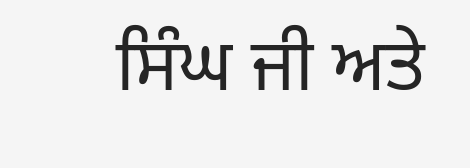ਸਿੰਘ ਜੀ ਅਤੇ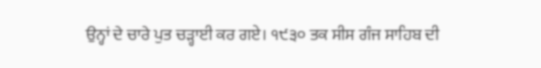ਉਨ੍ਹਾਂ ਦੇ ਚਾਰੇ ਪੁਤ ਚੜ੍ਹਾਈ ਕਰ ਗਏ। ੧੯੩੦ ਤਕ ਸੀਸ ਗੰਜ ਸਾਹਿਬ ਦੀ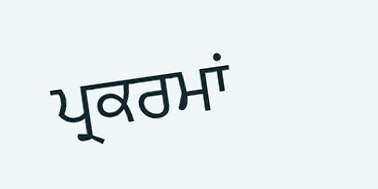ਪ੍ਰਕਰਮਾਂ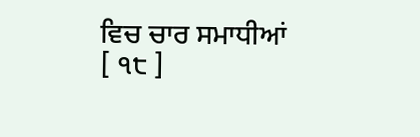ਵਿਚ ਚਾਰ ਸਮਾਧੀਆਂ
[ ੧੮ ]